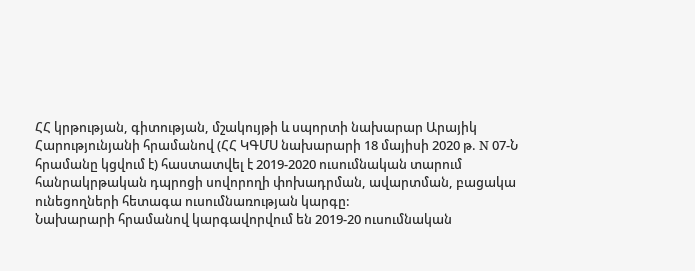ՀՀ կրթության, գիտության, մշակույթի և սպորտի նախարար Արայիկ Հարությունյանի հրամանով (ՀՀ ԿԳՄՍ նախարարի 18 մայիսի 2020 թ. N 07-Ն հրամանը կցվում է) հաստատվել է 2019-2020 ուսումնական տարում հանրակրթական դպրոցի սովորողի փոխադրման, ավարտման, բացակա ունեցողների հետագա ուսումնառության կարգը:
Նախարարի հրամանով կարգավորվում են 2019-20 ուսումնական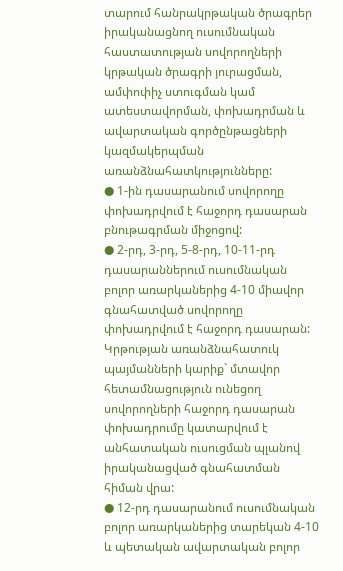տարում հանրակրթական ծրագրեր իրականացնող ուսումնական հաստատության սովորողների կրթական ծրագրի յուրացման, ամփոփիչ ստուգման կամ ատեստավորման, փոխադրման և ավարտական գործընթացների կազմակերպման առանձնահատկությունները:
● 1-ին դասարանում սովորողը փոխադրվում է հաջորդ դասարան բնութագրման միջոցով:
● 2-րդ, 3-րդ, 5-8-րդ, 10-11-րդ դասարաններում ուսումնական բոլոր առարկաներից 4-10 միավոր գնահատված սովորողը փոխադրվում է հաջորդ դասարան: Կրթության առանձնահատուկ պայմանների կարիք` մտավոր հետամնացություն ունեցող սովորողների հաջորդ դասարան փոխադրումը կատարվում է անհատական ուսուցման պլանով իրականացված գնահատման հիման վրա:
● 12-րդ դասարանում ուսումնական բոլոր առարկաներից տարեկան 4-10 և պետական ավարտական բոլոր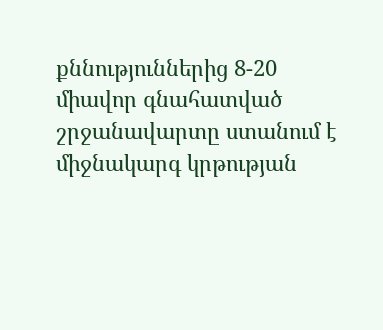քննություններից 8-20 միավոր գնահատված շրջանավարտը ստանում է միջնակարգ կրթության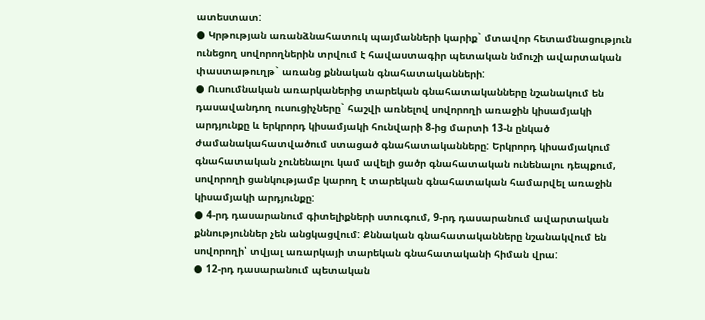ատեստատ:
● Կրթության առանձնահատուկ պայմանների կարիք` մտավոր հետամնացություն ունեցող սովորողներին տրվում է հավաստագիր պետական նմուշի ավարտական փաստաթուղթ` առանց քննական գնահատականների:
● Ուսումնական առարկաներից տարեկան գնահատականները նշանակում են դասավանդող ուսուցիչները` հաշվի առնելով սովորողի առաջին կիսամյակի արդյունքը և երկրորդ կիսամյակի հունվարի 8-ից մարտի 13-ն ընկած ժամանակահատվածում ստացած գնահատականները: Երկրորդ կիսամյակում գնահատական չունենալու կամ ավելի ցածր գնահատական ունենալու դեպքում, սովորողի ցանկությամբ կարող է տարեկան գնահատական համարվել առաջին կիսամյակի արդյունքը:
● 4-րդ դասարանում գիտելիքների ստուգում, 9-րդ դասարանում ավարտական քննություններ չեն անցկացվում: Քննական գնահատականները նշանակվում են սովորողի՝ տվյալ առարկայի տարեկան գնահատականի հիման վրա:
● 12-րդ դասարանում պետական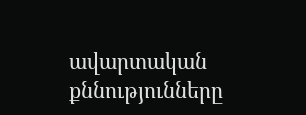ավարտական քննությունները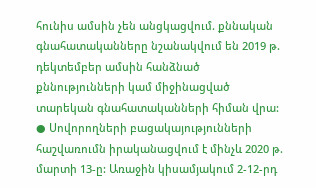հունիս ամսին չեն անցկացվում. քննական գնահատականները նշանակվում են 2019 թ. դեկտեմբեր ամսին հանձնած քննությունների կամ միջինացված տարեկան գնահատականների հիման վրա:
● Սովորողների բացակայությունների հաշվառումն իրականացվում է մինչև 2020 թ. մարտի 13-ը: Առաջին կիսամյակում 2-12-րդ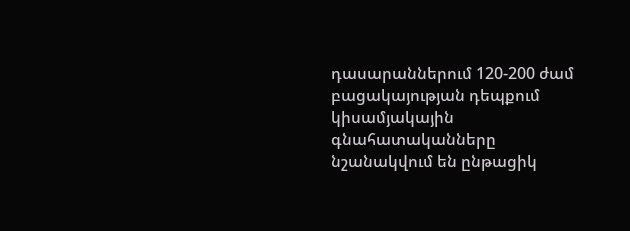դասարաններում 120-200 ժամ բացակայության դեպքում կիսամյակային գնահատականները նշանակվում են ընթացիկ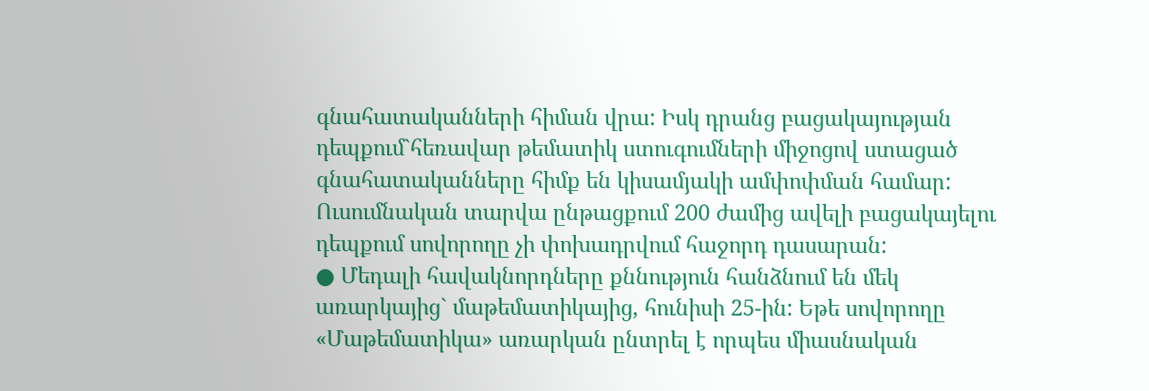գնահատականների հիման վրա: Իսկ դրանց բացակայության դեպքում`հեռավար թեմատիկ ստուգումների միջոցով ստացած գնահատականները հիմք են կիսամյակի ամփոփման համար: Ուսումնական տարվա ընթացքում 200 ժամից ավելի բացակայելու դեպքում սովորողը չի փոխադրվում հաջորդ դասարան:
● Մեդալի հավակնորդները քննություն հանձնում են մեկ առարկայից` մաթեմատիկայից, հունիսի 25-ին: Եթե սովորողը «Մաթեմատիկա» առարկան ընտրել է որպես միասնական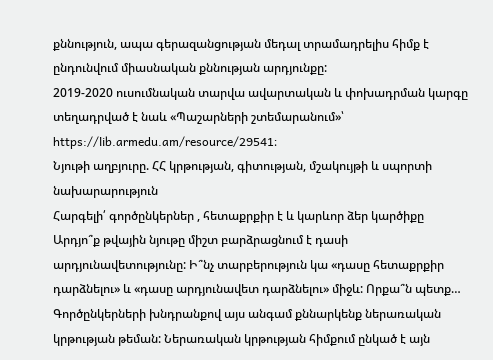քննություն, ապա գերազանցության մեդալ տրամադրելիս հիմք է ընդունվում միասնական քննության արդյունքը:
2019-2020 ուսումնական տարվա ավարտական և փոխադրման կարգը տեղադրված է նաև «Պաշարների շտեմարանում»՝ https://lib.armedu.am/resource/29541։
Նյութի աղբյուրը. ՀՀ կրթության, գիտության, մշակույթի և սպորտի նախարարություն
Հարգելի՛ գործընկերներ , հետաքրքիր է և կարևոր ձեր կարծիքը Արդյո՞ք թվային նյութը միշտ բարձրացնում է դասի արդյունավետությունը: Ի՞նչ տարբերություն կա «դասը հետաքրքիր դարձնելու» և «դասը արդյունավետ դարձնելու» միջև: Որքա՞ն պետք…
Գործընկերների խնդրանքով այս անգամ քննարկենք ներառական կրթության թեման: Ներառական կրթության հիմքում ընկած է այն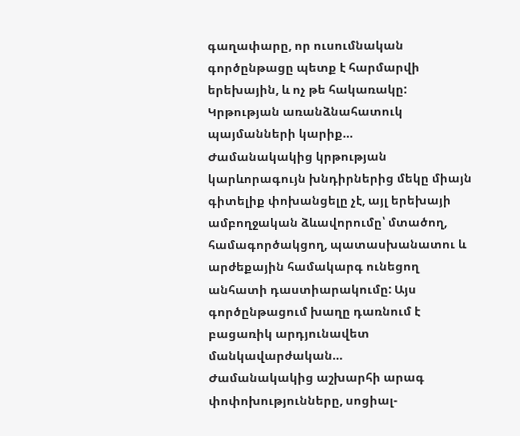գաղափարը, որ ուսումնական գործընթացը պետք է հարմարվի երեխային, և ոչ թե հակառակը: Կրթության առանձնահատուկ պայմանների կարիք…
Ժամանակակից կրթության կարևորագույն խնդիրներից մեկը միայն գիտելիք փոխանցելը չէ, այլ երեխայի ամբողջական ձևավորումը՝ մտածող, համագործակցող, պատասխանատու և արժեքային համակարգ ունեցող անհատի դաստիարակումը: Այս գործընթացում խաղը դառնում է բացառիկ արդյունավետ մանկավարժական…
Ժամանակակից աշխարհի արագ փոփոխությունները, սոցիալ-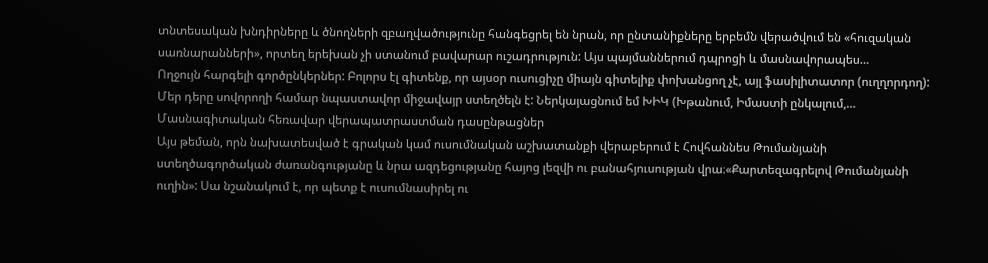տնտեսական խնդիրները և ծնողների զբաղվածությունը հանգեցրել են նրան, որ ընտանիքները երբեմն վերածվում են «հուզական սառնարանների», որտեղ երեխան չի ստանում բավարար ուշադրություն: Այս պայմաններում դպրոցի և մասնավորապես…
Ողջույն հարգելի գործընկերներ: Բոլորս էլ գիտենք, որ այսօր ուսուցիչը միայն գիտելիք փոխանցող չէ, այլ ֆասիլիտատոր (ուղղորդող): Մեր դերը սովորողի համար նպաստավոր միջավայր ստեղծելն է: Ներկայացնում եմ ԽԻԿ (Խթանում, Իմաստի ընկալում,…
Մասնագիտական հեռավար վերապատրաստման դասընթացներ
Այս թեման, որն նախատեսված է գրական կամ ուսումնական աշխատանքի վերաբերում է Հովհաննես Թումանյանի ստեղծագործական ժառանգությանը և նրա ազդեցությանը հայոց լեզվի ու բանահյուսության վրա։«Քարտեզագրելով Թումանյանի ուղին»: Սա նշանակում է, որ պետք է ուսումնասիրել ու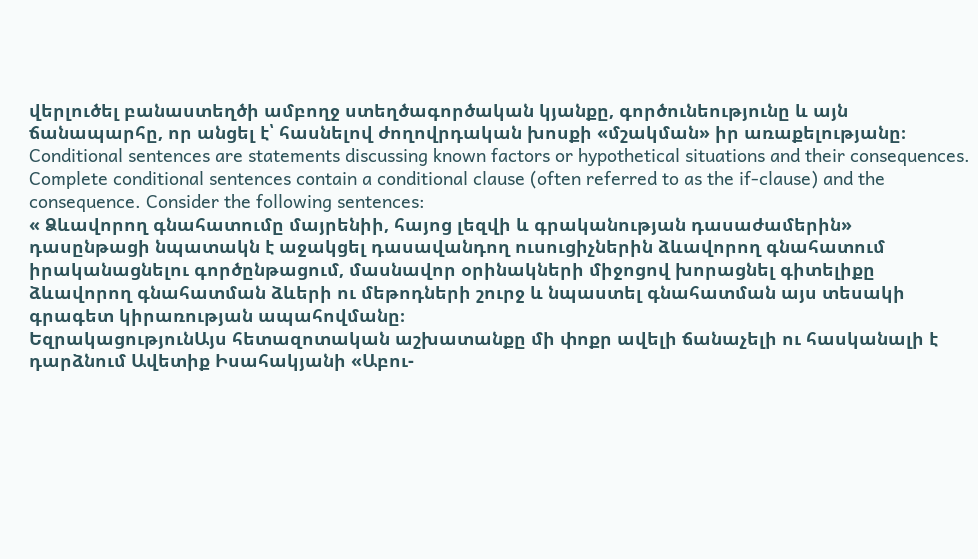վերլուծել բանաստեղծի ամբողջ ստեղծագործական կյանքը, գործունեությունը և այն ճանապարհը, որ անցել է՝ հասնելով ժողովրդական խոսքի «մշակման» իր առաքելությանը։
Conditional sentences are statements discussing known factors or hypothetical situations and their consequences. Complete conditional sentences contain a conditional clause (often referred to as the if-clause) and the consequence. Consider the following sentences:
« Ձևավորող գնահատումը մայրենիի, հայոց լեզվի և գրականության դասաժամերին» դասընթացի նպատակն է աջակցել դասավանդող ուսուցիչներին ձևավորող գնահատում իրականացնելու գործընթացում, մասնավոր օրինակների միջոցով խորացնել գիտելիքը ձևավորող գնահատման ձևերի ու մեթոդների շուրջ և նպաստել գնահատման այս տեսակի գրագետ կիրառության ապահովմանը։
ԵզրակացությունԱյս հետազոտական աշխատանքը մի փոքր ավելի ճանաչելի ու հասկանալի է դարձնում Ավետիք Իսահակյանի «Աբու-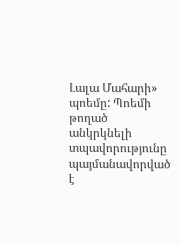Լալա Մահարի» պոեմը: Պոեմի թողած անկրկնելի տպավորությունը պայմանավորված է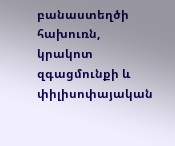բանաստեղծի հախուռն, կրակոտ զգացմունքի և փիլիսոփայական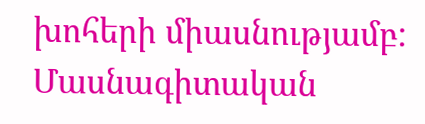խոհերի միասնությամբ:
Մասնագիտական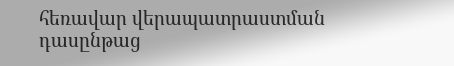հեռավար վերապատրաստման դասընթաց